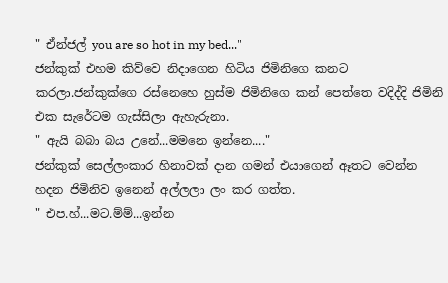" ඒන්ජල් you are so hot in my bed..."
ජන්කුක් එහම කිව්වෙ නිදාගෙන හිටිය ජිමිනිගෙ කනට කරලා.ජන්කුක්ගෙ රස්නෙහෙ හුස්ම ජිමිනිගෙ කන් පෙත්තෙ වදිද්දි ජිමිනි එක සැරේටම ගැස්සිලා ඇහැරුනා.
" ඇයි බබා බය උනේ...මමනෙ ඉන්නෙ...."
ජන්කුක් සෙල්ලංකාර හිනාවක් දාන ගමන් එයාගෙන් ඈතට වෙන්න හදන ජිමිනිව ඉනෙන් අල්ලලා ලං කර ගත්ත.
" එප.හ්...මට.ම්ම්...ඉන්න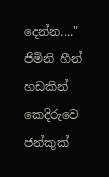දෙන්න...."
ජිමිනි හීන් හඩකින් කෙදිරුවෙ ජන්කුක්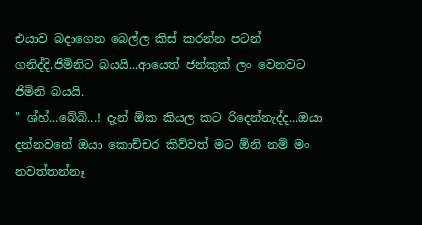එයාව බදාගෙන බෙල්ල කිස් කරන්න පටන් ගනිද්දි.ජිමිනිට බයයි...ආයෙත් ජන්කුක් ලං වෙනවට ජිමිනි බයයි.
" ශ්හ්...බේබි...! දැන් ඕක කියල කට රිදෙන්නැද්ද...ඔයා දන්නවනේ ඔයා කොච්චර කිව්වත් මට ඕනි නම් මං නවත්තන්නෑ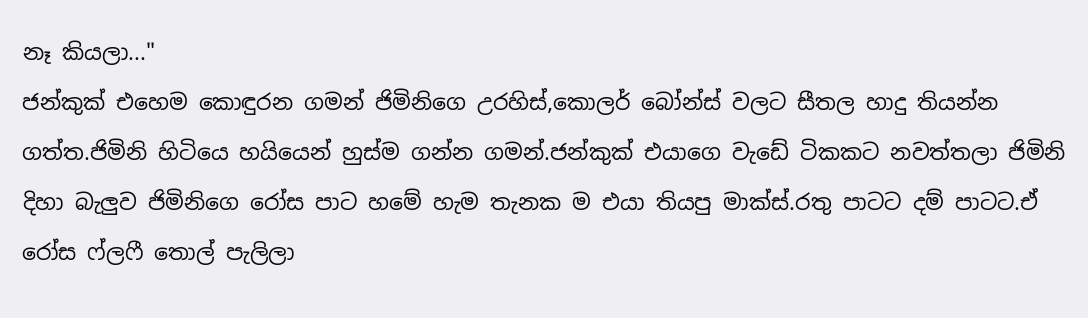නෑ කියලා..."
ජන්කුක් එහෙම කොඳුරන ගමන් ජිමිනිගෙ උරහිස්,කොලර් බෝන්ස් වලට සීතල හාදු තියන්න ගත්ත.ජිමිනි හිටියෙ හයියෙන් හුස්ම ගන්න ගමන්.ජන්කුක් එයාගෙ වැඩේ ටිකකට නවත්තලා ජිමිනි දිහා බැලුව ජිමිනිගෙ රෝස පාට හමේ හැම තැනක ම එයා තියපු මාක්ස්.රතු පාටට දම් පාටට.ඒ රෝස ෆ්ලෆී තොල් පැලිලා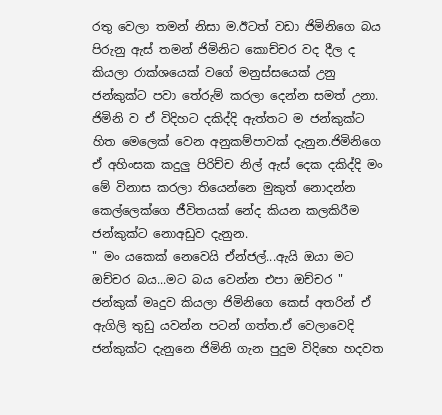රතු වෙලා තමන් නිසා ම.ඊටත් වඩා ජිමිනිගෙ බය පිරුනු ඇස් තමන් ජිමිනිට කොච්චර වද දීල ද කියලා රාක්ශයෙක් වගේ මනුස්සයෙක් උනු ජන්කුක්ට පවා තේරුම් කරලා දෙන්න සමත් උනා.
ජිමිනි ව ඒ විදිහට දකිද්දි ඇත්තට ම ජන්කුක්ට හිත මෙලෙක් වෙන අනුකම්පාවක් දැනුන.ජිමිනිගෙ ඒ අහිංසක කදුලු පිරිච්ච නිල් ඇස් දෙක දකිද්දි මං මේ විනාස කරලා තියෙන්නෙ මුකුත් නොදන්න කෙල්ලෙක්ගෙ ජීවිතයක් නේද කියන කලකිරීම ජන්කුක්ට නොඅඩුව දැනුන.
" මං යකෙක් නෙවෙයි ඒන්ජල්...ඇයි ඔයා මට ඔච්චර බය...මට බය වෙන්න එපා ඔච්චර "
ජන්කුක් මෘදුව කියලා ජිමිනිගෙ කෙස් අතරින් ඒ ඇගිලි තුඩු යවන්න පටන් ගත්ත.ඒ වෙලාවෙදි ජන්කුක්ට දැනුනෙ ජිමිනි ගැන පුදුම විදිහෙ හදවත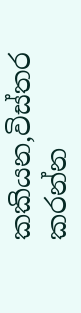කකියන,විස්තර කරන්න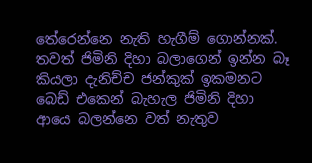තේරෙන්නෙ නැති හැගීම් ගොන්නක්.
තවත් ජිමිනි දිහා බලාගෙන් ඉන්න බෑ කියලා දැනිච්ච ජන්කුක් ඉකමනට බෙඩ් එකෙන් බැහැල ජිමිනි දිහා ආයෙ බලන්නෙ වත් නැතුව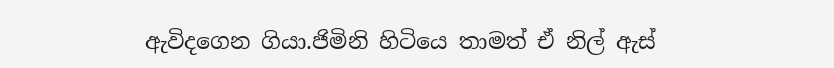ඇවිදගෙන ගියා.ජිමිනි හිටියෙ තාමත් ඒ නිල් ඇස්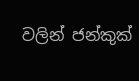වලින් ජන්කුක්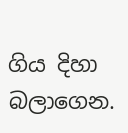ගිය දිහා බලාගෙන.